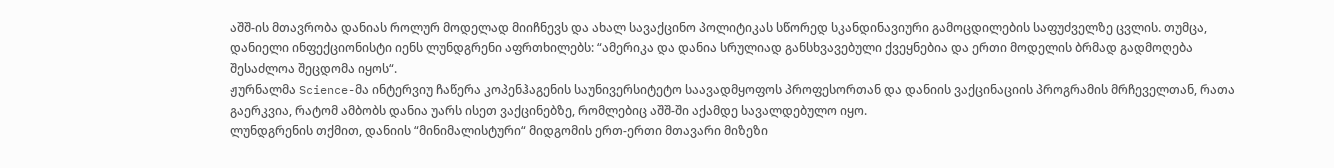აშშ-ის მთავრობა დანიას როლურ მოდელად მიიჩნევს და ახალ სავაქცინო პოლიტიკას სწორედ სკანდინავიური გამოცდილების საფუძველზე ცვლის. თუმცა, დანიელი ინფექციონისტი იენს ლუნდგრენი აფრთხილებს: “ამერიკა და დანია სრულიად განსხვავებული ქვეყნებია და ერთი მოდელის ბრმად გადმოღება შესაძლოა შეცდომა იყოს“.
ჟურნალმა Science-მა ინტერვიუ ჩაწერა კოპენჰაგენის საუნივერსიტეტო საავადმყოფოს პროფესორთან და დანიის ვაქცინაციის პროგრამის მრჩეველთან, რათა გაერკვია, რატომ ამბობს დანია უარს ისეთ ვაქცინებზე, რომლებიც აშშ-ში აქამდე სავალდებულო იყო.
ლუნდგრენის თქმით, დანიის “მინიმალისტური“ მიდგომის ერთ-ერთი მთავარი მიზეზი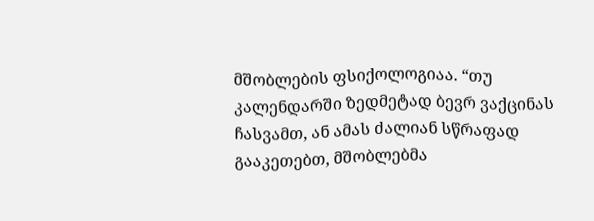მშობლების ფსიქოლოგიაა. “თუ კალენდარში ზედმეტად ბევრ ვაქცინას ჩასვამთ, ან ამას ძალიან სწრაფად გააკეთებთ, მშობლებმა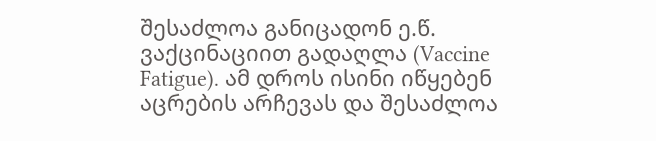შესაძლოა განიცადონ ე.წ. ვაქცინაციით გადაღლა (Vaccine Fatigue). ამ დროს ისინი იწყებენ აცრების არჩევას და შესაძლოა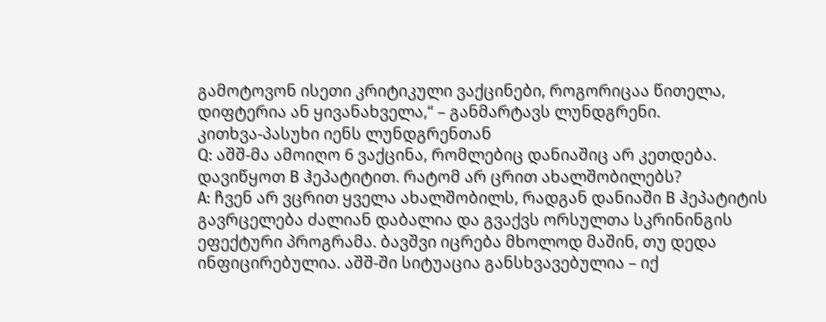გამოტოვონ ისეთი კრიტიკული ვაქცინები, როგორიცაა წითელა, დიფტერია ან ყივანახველა,“ – განმარტავს ლუნდგრენი.
კითხვა-პასუხი იენს ლუნდგრენთან
Q: აშშ-მა ამოიღო 6 ვაქცინა, რომლებიც დანიაშიც არ კეთდება. დავიწყოთ B ჰეპატიტით. რატომ არ ცრით ახალშობილებს?
A: ჩვენ არ ვცრით ყველა ახალშობილს, რადგან დანიაში B ჰეპატიტის გავრცელება ძალიან დაბალია და გვაქვს ორსულთა სკრინინგის ეფექტური პროგრამა. ბავშვი იცრება მხოლოდ მაშინ, თუ დედა ინფიცირებულია. აშშ-ში სიტუაცია განსხვავებულია – იქ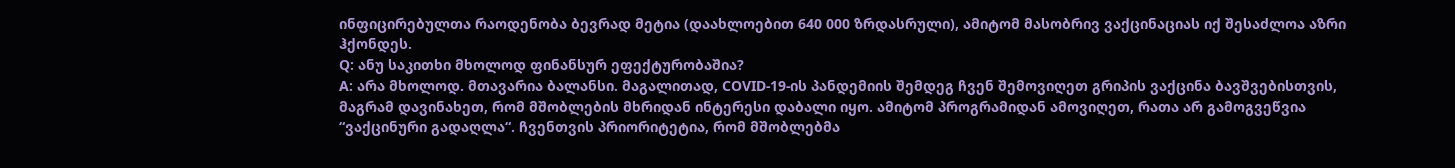ინფიცირებულთა რაოდენობა ბევრად მეტია (დაახლოებით 640 000 ზრდასრული), ამიტომ მასობრივ ვაქცინაციას იქ შესაძლოა აზრი ჰქონდეს.
Q: ანუ საკითხი მხოლოდ ფინანსურ ეფექტურობაშია?
A: არა მხოლოდ. მთავარია ბალანსი. მაგალითად, COVID-19-ის პანდემიის შემდეგ ჩვენ შემოვიღეთ გრიპის ვაქცინა ბავშვებისთვის, მაგრამ დავინახეთ, რომ მშობლების მხრიდან ინტერესი დაბალი იყო. ამიტომ პროგრამიდან ამოვიღეთ, რათა არ გამოგვეწვია “ვაქცინური გადაღლა“. ჩვენთვის პრიორიტეტია, რომ მშობლებმა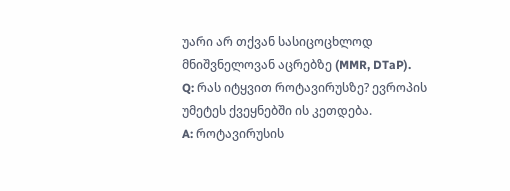უარი არ თქვან სასიცოცხლოდ მნიშვნელოვან აცრებზე (MMR, DTaP).
Q: რას იტყვით როტავირუსზე? ევროპის უმეტეს ქვეყნებში ის კეთდება.
A: როტავირუსის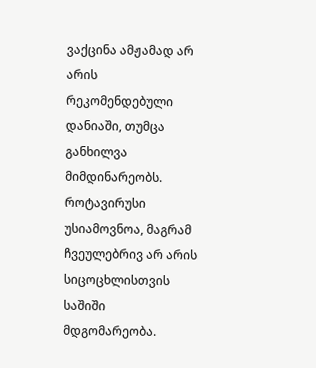ვაქცინა ამჟამად არ არის რეკომენდებული დანიაში, თუმცა განხილვა მიმდინარეობს. როტავირუსი უსიამოვნოა, მაგრამ ჩვეულებრივ არ არის სიცოცხლისთვის საშიში მდგომარეობა.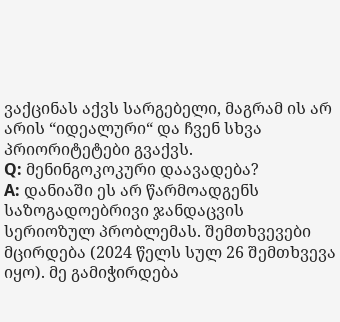ვაქცინას აქვს სარგებელი, მაგრამ ის არ არის “იდეალური“ და ჩვენ სხვა პრიორიტეტები გვაქვს.
Q: მენინგოკოკური დაავადება?
A: დანიაში ეს არ წარმოადგენს საზოგადოებრივი ჯანდაცვის სერიოზულ პრობლემას. შემთხვევები მცირდება (2024 წელს სულ 26 შემთხვევა იყო). მე გამიჭირდება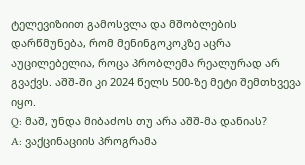ტელევიზიით გამოსვლა და მშობლების დარწმუნება, რომ მენინგოკოკზე აცრა აუცილებელია, როცა პრობლემა რეალურად არ გვაქვს. აშშ-ში კი 2024 წელს 500-ზე მეტი შემთხვევა იყო.
Q: მაშ, უნდა მიბაძოს თუ არა აშშ-მა დანიას?
A: ვაქცინაციის პროგრამა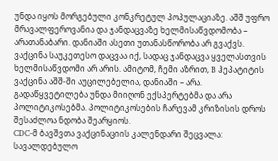უნდა იყოს მორგებული კონკრეტულ პოპულაციაზე. აშშ უფრო მრავალფეროვანია და ჯანდაცვაზე ხელმისაწვდომობა – არათანაბარი. დანიაში ასეთი უთანასწორობა არ გვაქვს. ვაქცინა საუკეთესო დაცვაა იქ, სადაც ჯანდაცვა ყველასთვის ხელმისაწვდომი არ არის. ამიტომ, ჩემი აზრით, B ჰეპატიტის ვაქცინა აშშ-ში აუცილებელია, დანიაში – არა.
გადაწყვეტილება უნდა მიიღონ ექსპერტებმა და არა პოლიტიკოსებმა. პოლიტიკოსების ჩარევამ კრიზისის დროს შესაძლოა ნდობა შეარყიოს.
CDC-მ ბავშვთა ვაქცინაციის კალენდარი შეცვალა: სავალდებულო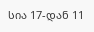სია 17-დან 11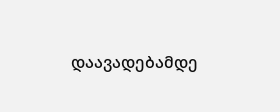დაავადებამდე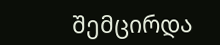შემცირდა